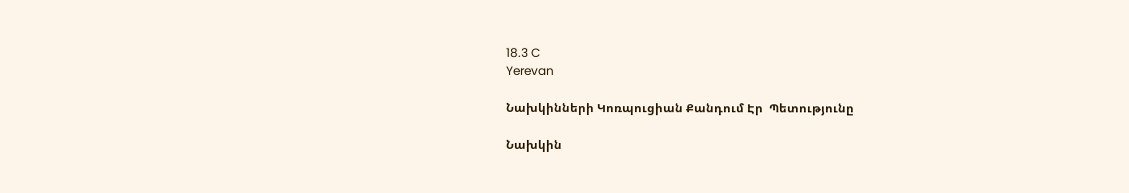18.3 C
Yerevan

Նախկինների Կոռպուցիան Քանդում Էր  Պետությունը

Նախկին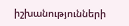իշխանությունների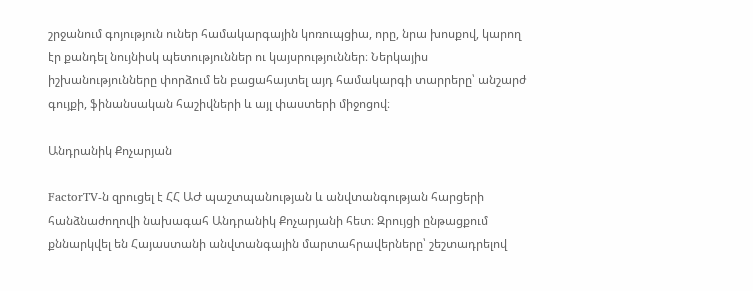շրջանում գոյություն ուներ համակարգային կոռուպցիա, որը, նրա խոսքով, կարող էր քանդել նույնիսկ պետություններ ու կայսրություններ։ Ներկայիս իշխանությունները փորձում են բացահայտել այդ համակարգի տարրերը՝ անշարժ գույքի, ֆինանսական հաշիվների և այլ փաստերի միջոցով։

Անդրանիկ Քոչարյան

FactorTV‑ն զրուցել է ՀՀ ԱԺ պաշտպանության և անվտանգության հարցերի հանձնաժողովի նախագահ Անդրանիկ Քոչարյանի հետ։ Զրույցի ընթացքում քննարկվել են Հայաստանի անվտանգային մարտահրավերները՝ շեշտադրելով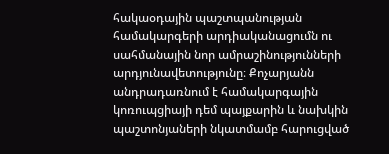հակաօդային պաշտպանության համակարգերի արդիականացումն ու սահմանային նոր ամրաշինությունների արդյունավետությունը։ Քոչարյանն անդրադառնում է համակարգային կոռուպցիայի դեմ պայքարին և նախկին պաշտոնյաների նկատմամբ հարուցված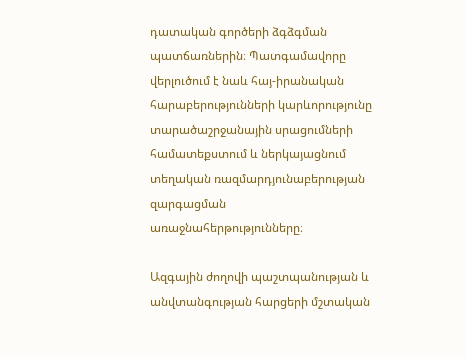դատական գործերի ձգձգման պատճառներին։ Պատգամավորը վերլուծում է նաև հայ-իրանական հարաբերությունների կարևորությունը տարածաշրջանային սրացումների համատեքստում և ներկայացնում տեղական ռազմարդյունաբերության զարգացման առաջնահերթությունները։

Ազգային ժողովի պաշտպանության և անվտանգության հարցերի մշտական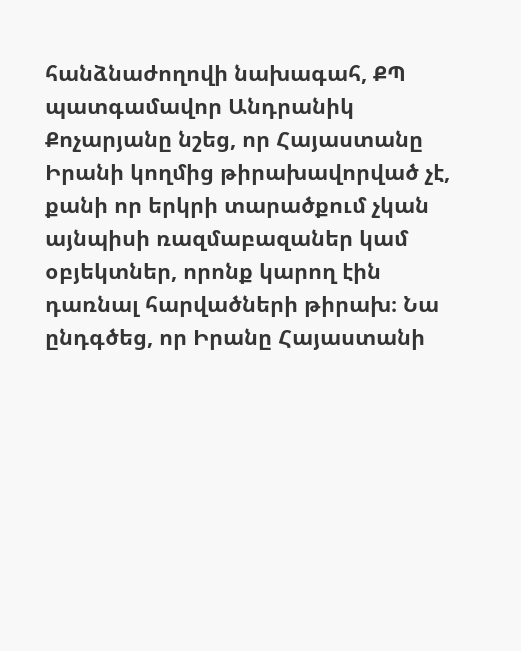հանձնաժողովի նախագահ, ՔՊ պատգամավոր Անդրանիկ Քոչարյանը նշեց, որ Հայաստանը Իրանի կողմից թիրախավորված չէ, քանի որ երկրի տարածքում չկան այնպիսի ռազմաբազաներ կամ օբյեկտներ, որոնք կարող էին դառնալ հարվածների թիրախ։ Նա ընդգծեց, որ Իրանը Հայաստանի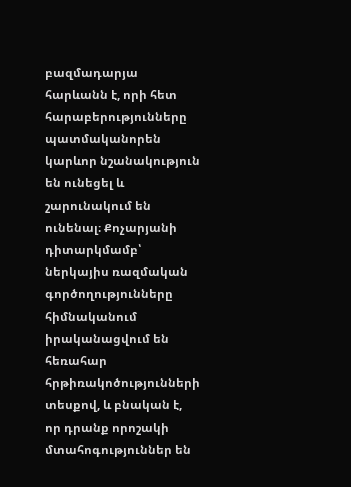բազմադարյա հարևանն է, որի հետ հարաբերությունները պատմականորեն կարևոր նշանակություն են ունեցել և շարունակում են ունենալ։ Քոչարյանի դիտարկմամբ՝ ներկայիս ռազմական գործողությունները հիմնականում իրականացվում են հեռահար հրթիռակոծությունների տեսքով, և բնական է, որ դրանք որոշակի մտահոգություններ են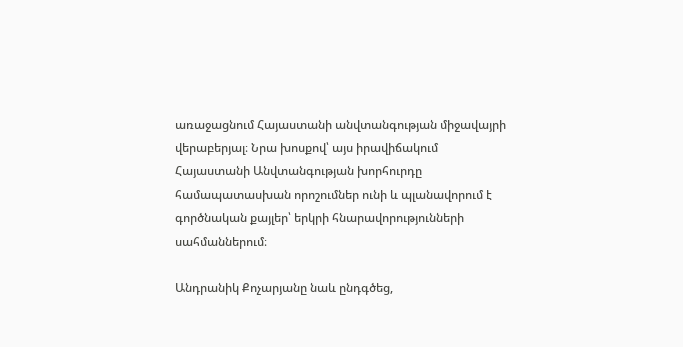առաջացնում Հայաստանի անվտանգության միջավայրի վերաբերյալ։ Նրա խոսքով՝ այս իրավիճակում Հայաստանի Անվտանգության խորհուրդը համապատասխան որոշումներ ունի և պլանավորում է գործնական քայլեր՝ երկրի հնարավորությունների սահմաններում։

Անդրանիկ Քոչարյանը նաև ընդգծեց,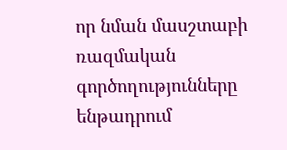որ նման մասշտաբի ռազմական գործողությունները ենթադրում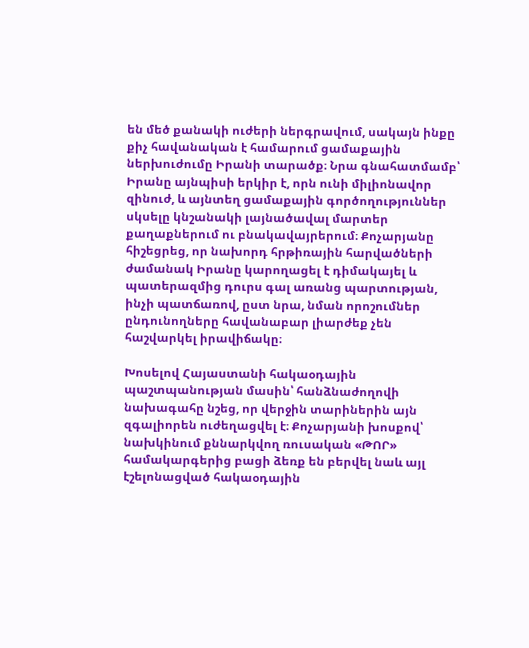են մեծ քանակի ուժերի ներգրավում, սակայն ինքը քիչ հավանական է համարում ցամաքային ներխուժումը Իրանի տարածք։ Նրա գնահատմամբ՝ Իրանը այնպիսի երկիր է, որն ունի միլիոնավոր զինուժ, և այնտեղ ցամաքային գործողություններ սկսելը կնշանակի լայնածավալ մարտեր քաղաքներում ու բնակավայրերում։ Քոչարյանը հիշեցրեց, որ նախորդ հրթիռային հարվածների ժամանակ Իրանը կարողացել է դիմակայել և պատերազմից դուրս գալ առանց պարտության, ինչի պատճառով, ըստ նրա, նման որոշումներ ընդունողները հավանաբար լիարժեք չեն հաշվարկել իրավիճակը։

Խոսելով Հայաստանի հակաօդային պաշտպանության մասին՝ հանձնաժողովի նախագահը նշեց, որ վերջին տարիներին այն զգալիորեն ուժեղացվել է։ Քոչարյանի խոսքով՝ նախկինում քննարկվող ռուսական «ԹՈՐ» համակարգերից բացի ձեռք են բերվել նաև այլ էշելոնացված հակաօդային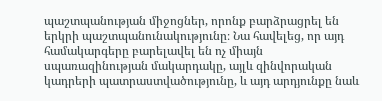պաշտպանության միջոցներ, որոնք բարձրացրել են երկրի պաշտպանունակությունը։ Նա հավելեց, որ այդ համակարգերը բարելավել են ոչ միայն սպառազինության մակարդակը, այլև զինվորական կադրերի պատրաստվածությունը, և այդ արդյունքը նաև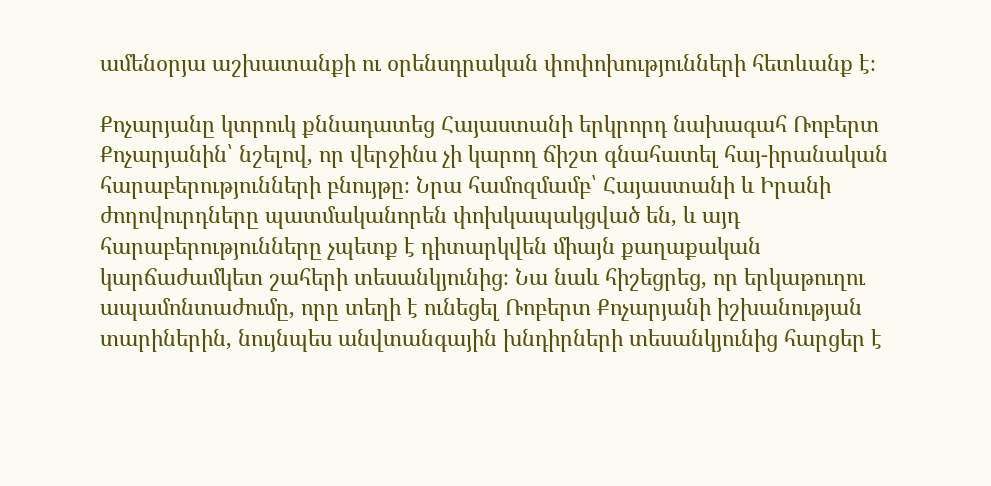ամենօրյա աշխատանքի ու օրենսդրական փոփոխությունների հետևանք է։

Քոչարյանը կտրուկ քննադատեց Հայաստանի երկրորդ նախագահ Ռոբերտ Քոչարյանին՝ նշելով, որ վերջինս չի կարող ճիշտ գնահատել հայ-իրանական հարաբերությունների բնույթը։ Նրա համոզմամբ՝ Հայաստանի և Իրանի ժողովուրդները պատմականորեն փոխկապակցված են, և այդ հարաբերությունները չպետք է դիտարկվեն միայն քաղաքական կարճաժամկետ շահերի տեսանկյունից։ Նա նաև հիշեցրեց, որ երկաթուղու ապամոնտաժումը, որը տեղի է ունեցել Ռոբերտ Քոչարյանի իշխանության տարիներին, նույնպես անվտանգային խնդիրների տեսանկյունից հարցեր է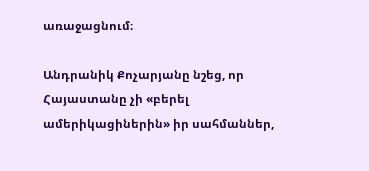առաջացնում։

Անդրանիկ Քոչարյանը նշեց, որ Հայաստանը չի «բերել ամերիկացիներին» իր սահմաններ,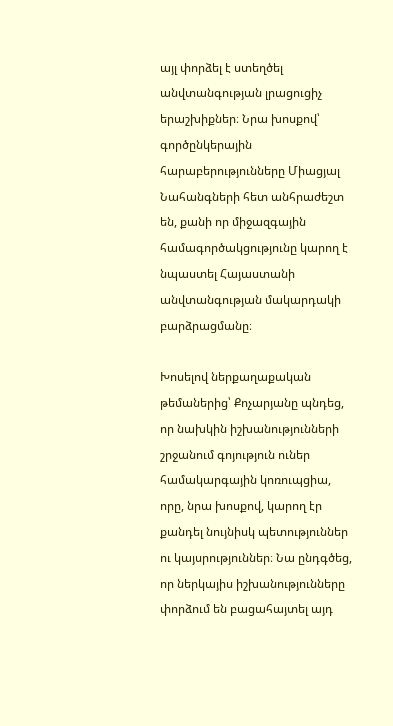այլ փորձել է ստեղծել անվտանգության լրացուցիչ երաշխիքներ։ Նրա խոսքով՝ գործընկերային հարաբերությունները Միացյալ Նահանգների հետ անհրաժեշտ են, քանի որ միջազգային համագործակցությունը կարող է նպաստել Հայաստանի անվտանգության մակարդակի բարձրացմանը։

Խոսելով ներքաղաքական թեմաներից՝ Քոչարյանը պնդեց, որ նախկին իշխանությունների շրջանում գոյություն ուներ համակարգային կոռուպցիա, որը, նրա խոսքով, կարող էր քանդել նույնիսկ պետություններ ու կայսրություններ։ Նա ընդգծեց, որ ներկայիս իշխանությունները փորձում են բացահայտել այդ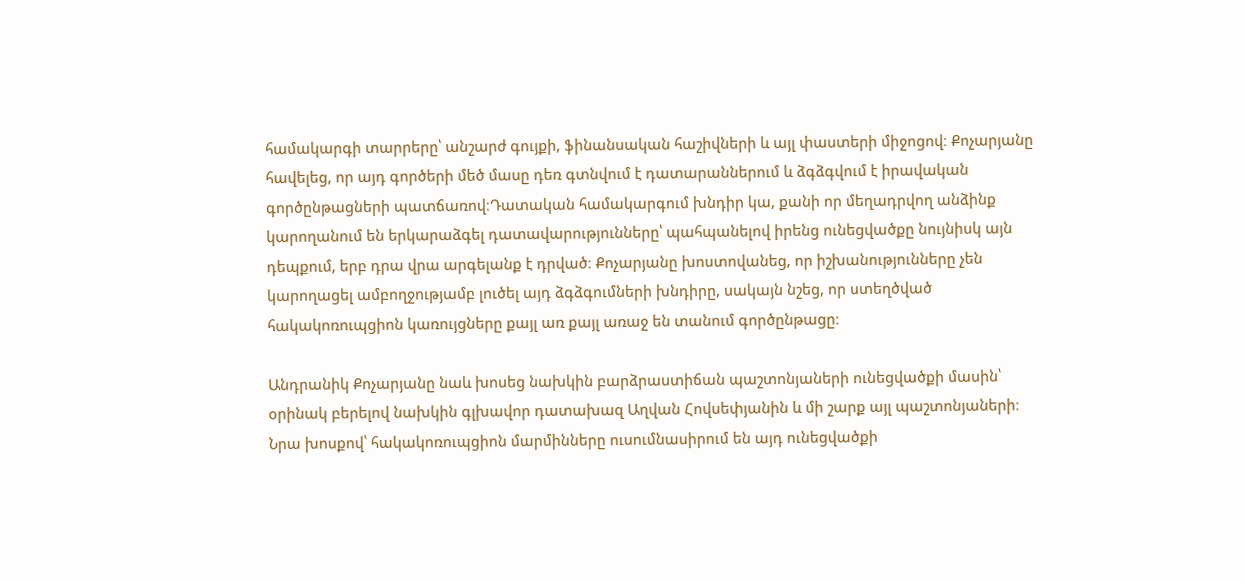համակարգի տարրերը՝ անշարժ գույքի, ֆինանսական հաշիվների և այլ փաստերի միջոցով։ Քոչարյանը հավելեց, որ այդ գործերի մեծ մասը դեռ գտնվում է դատարաններում և ձգձգվում է իրավական գործընթացների պատճառով։Դատական համակարգում խնդիր կա, քանի որ մեղադրվող անձինք կարողանում են երկարաձգել դատավարությունները՝ պահպանելով իրենց ունեցվածքը նույնիսկ այն դեպքում, երբ դրա վրա արգելանք է դրված։ Քոչարյանը խոստովանեց, որ իշխանությունները չեն կարողացել ամբողջությամբ լուծել այդ ձգձգումների խնդիրը, սակայն նշեց, որ ստեղծված հակակոռուպցիոն կառույցները քայլ առ քայլ առաջ են տանում գործընթացը։

Անդրանիկ Քոչարյանը նաև խոսեց նախկին բարձրաստիճան պաշտոնյաների ունեցվածքի մասին՝ օրինակ բերելով նախկին գլխավոր դատախազ Աղվան Հովսեփյանին և մի շարք այլ պաշտոնյաների։ Նրա խոսքով՝ հակակոռուպցիոն մարմինները ուսումնասիրում են այդ ունեցվածքի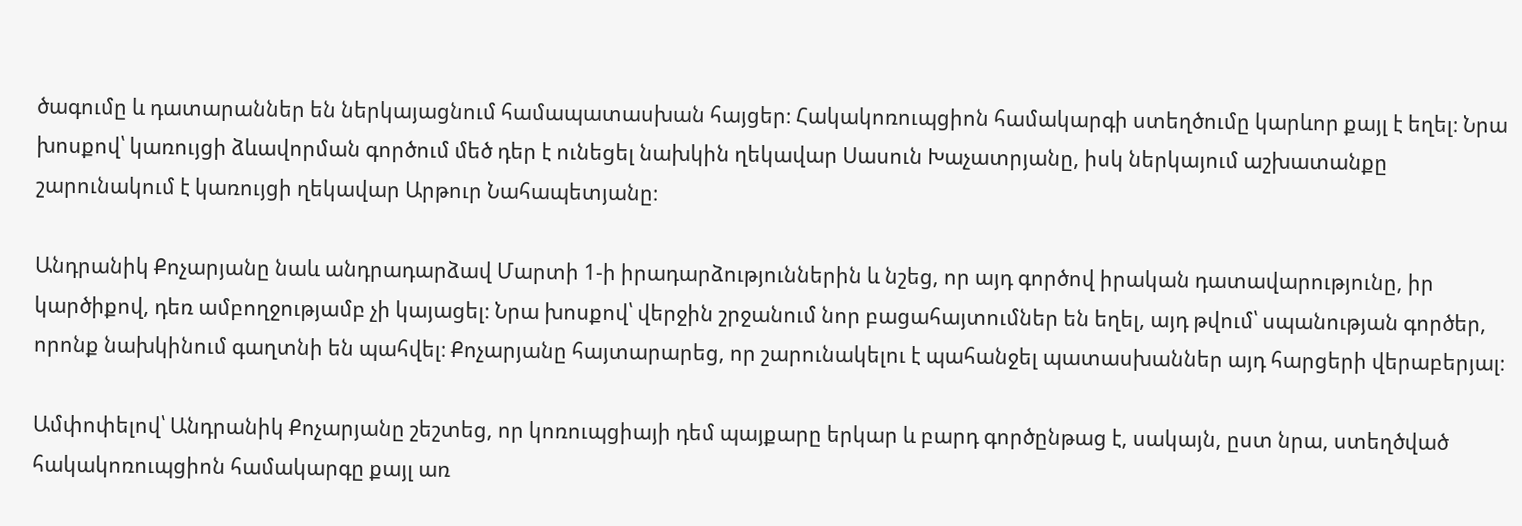ծագումը և դատարաններ են ներկայացնում համապատասխան հայցեր։ Հակակոռուպցիոն համակարգի ստեղծումը կարևոր քայլ է եղել։ Նրա խոսքով՝ կառույցի ձևավորման գործում մեծ դեր է ունեցել նախկին ղեկավար Սասուն Խաչատրյանը, իսկ ներկայում աշխատանքը շարունակում է կառույցի ղեկավար Արթուր Նահապետյանը։

Անդրանիկ Քոչարյանը նաև անդրադարձավ Մարտի 1‑ի իրադարձություններին և նշեց, որ այդ գործով իրական դատավարությունը, իր կարծիքով, դեռ ամբողջությամբ չի կայացել։ Նրա խոսքով՝ վերջին շրջանում նոր բացահայտումներ են եղել, այդ թվում՝ սպանության գործեր, որոնք նախկինում գաղտնի են պահվել։ Քոչարյանը հայտարարեց, որ շարունակելու է պահանջել պատասխաններ այդ հարցերի վերաբերյալ։

Ամփոփելով՝ Անդրանիկ Քոչարյանը շեշտեց, որ կոռուպցիայի դեմ պայքարը երկար և բարդ գործընթաց է, սակայն, ըստ նրա, ստեղծված հակակոռուպցիոն համակարգը քայլ առ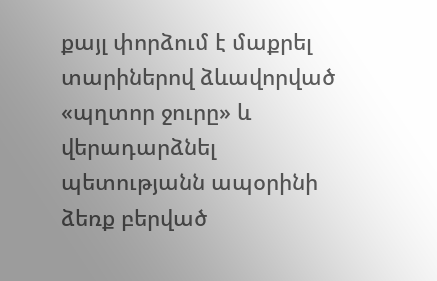քայլ փորձում է մաքրել տարիներով ձևավորված «պղտոր ջուրը» և վերադարձնել պետությանն ապօրինի ձեռք բերված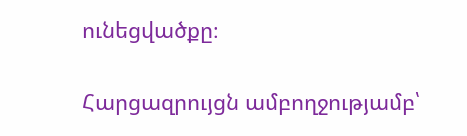ունեցվածքը։

Հարցազրույցն ամբողջությամբ՝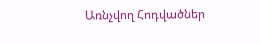Առնչվող Հոդվածներ